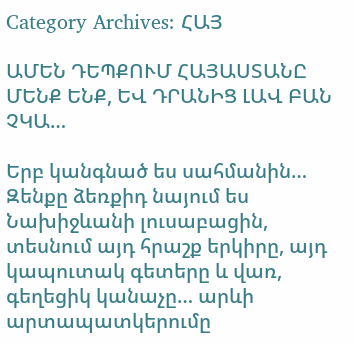Category Archives: ՀԱՅ

ԱՄԵՆ ԴԵՊՔՈՒՄ ՀԱՅԱՍՏԱՆԸ ՄԵՆՔ ԵՆՔ, ԵՎ ԴՐԱՆԻՑ ԼԱՎ ԲԱՆ ՉԿԱ…

Երբ կանգնած ես սահմանին… Զենքը ձեռքիդ նայում ես Նախիջևանի լուսաբացին, տեսնում այդ հրաշք երկիրը, այդ կապուտակ գետերը և վառ, գեղեցիկ կանաչը… արևի արտապատկերումը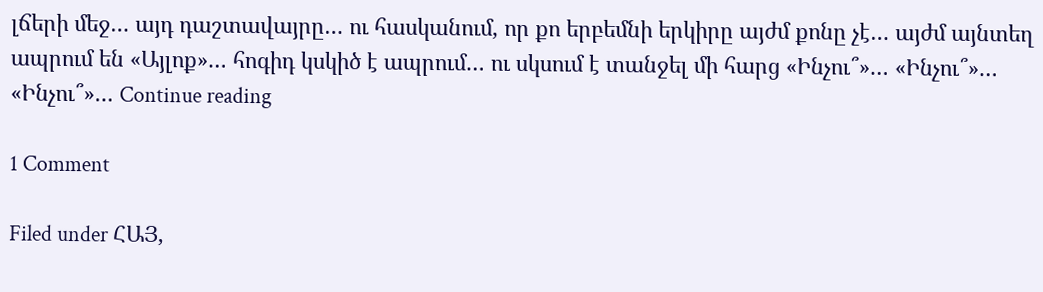լճերի մեջ… այդ դաշտավայրը… ու հասկանում, որ քո երբեմնի երկիրը այժմ քոնը չէ… այժմ այնտեղ ապրում են «Այլոք»… հոգիդ կսկիծ է ապրում… ու սկսում է տանջել մի հարց «Ինչու՞»… «Ինչու՞»… «Ինչու՞»… Continue reading

1 Comment

Filed under ՀԱՅ,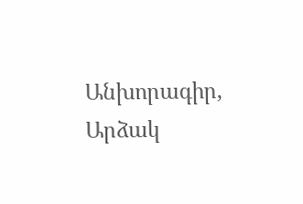Անխորագիր, Արձակ